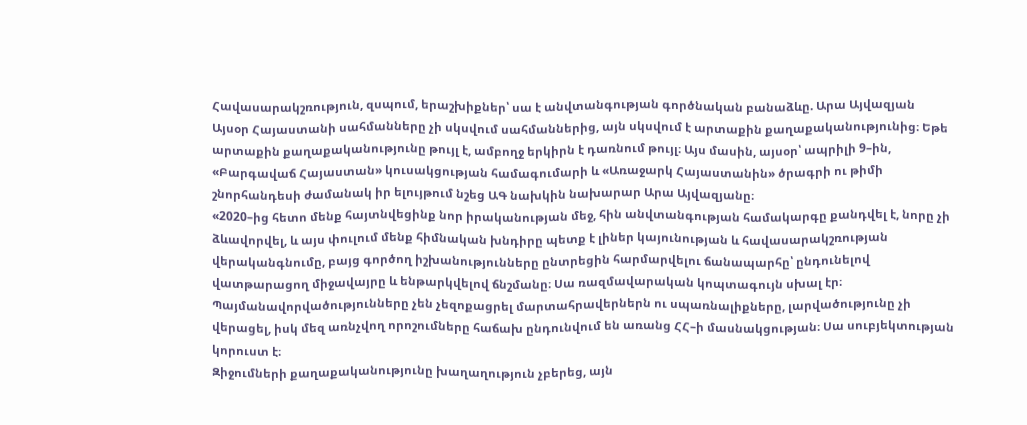Հավասարակշռություն, զսպում, երաշխիքներ՝ սա է անվտանգության գործնական բանաձևը. Արա Այվազյան
Այսօր Հայաստանի սահմանները չի սկսվում սահմաններից, այն սկսվում է արտաքին քաղաքականությունից։ Եթե արտաքին քաղաքականությունը թույլ է, ամբողջ երկիրն է դառնում թույլ։ Այս մասին, այսօր՝ ապրիլի 9–ին, «Բարգավաճ Հայաստան» կուսակցության համագումարի և «Առաջարկ Հայաստանին» ծրագրի ու թիմի շնորհանդեսի ժամանակ իր ելույթում նշեց ԱԳ նախկին նախարար Արա Այվազյանը։
«2020–ից հետո մենք հայտնվեցինք նոր իրականության մեջ, հին անվտանգության համակարգը քանդվել է, նորը չի ձևավորվել, և այս փուլում մենք հիմնական խնդիրը պետք է լիներ կայունության և հավասարակշռության վերականգնումը, բայց գործող իշխանությունները ընտրեցին հարմարվելու ճանապարհը՝ ընդունելով վատթարացող միջավայրը և ենթարկվելով ճնշմանը։ Սա ռազմավարական կոպտագույն սխալ էր։ Պայմանավորվածությունները չեն չեզոքացրել մարտահրավերներն ու սպառնալիքները, լարվածությունը չի վերացել, իսկ մեզ առնչվող որոշումները հաճախ ընդունվում են առանց ՀՀ–ի մասնակցության։ Սա սուբյեկտության կորուստ է։
Զիջումների քաղաքականությունը խաղաղություն չբերեց, այն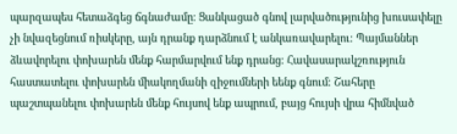պարզապես հետաձգեց ճգնաժամը։ Ցանկացած գնով լարվածությունից խուսափելը չի նվազեցնում ռիսկերը, այն դրանք դարձնում է անկառավարելու։ Պայմաններ ձևավորելու փոխարեն մենք հարմարվում ենք դրանց։ Հավասարակշռություն հաստատելու փոխարեն միակողմանի զիջումների եենք գնում։ Շահերը պաշտպանելու փոխարեն մենք հույսով ենք ապրում, բայց հույսի վրա հիմնված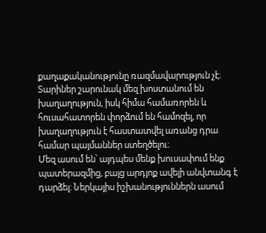քաղաքականությունը ռազմավարություն չէ։
Տարիներ շարունակ մեզ խոստանում են խաղաղություն, իսկ հիմա համառորեն և հուսահատորեն փորձում են համոզել, որ խաղաղություն է հաստատվել առանց դրա համար պայմաններ ստեղծելու։
Մեզ ասում են՝ այդպես մենք խուսափում ենք պատերազմից, բայց արդյոք ավելի անվտանգ է դարձել։ Ներկայիս իշխանություններն ասում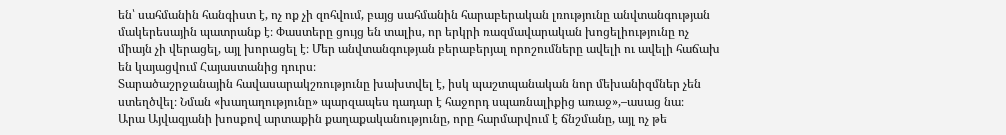են՝ սահմանին հանգիստ է, ոչ ոք չի զոհվում, բայց սահմանին հարաբերական լռությունը անվտանգության մակերեսային պատրանք է։ Փաստերը ցույց են տալիս, որ երկրի ռազմավարական խոցելիությունը ոչ միայն չի վերացել, այլ խորացել է։ Մեր անվտանգության բերաբերյալ որոշումները ավելի ու ավելի հաճախ են կայացվում Հայաստանից դուրս։
Տարածաշրջանային հավասարակշռությունը խախտվել է, իսկ պաշտպանական նոր մեխանիզմներ չեն ստեղծվել։ Նման «խաղաղությունը» պարզապես դադար է հաջորդ սպառնալիքից առաջ»,–ասաց նա։
Արա Այվազյանի խոսքով արտաքին քաղաքականությունը, որը հարմարվում է ճնշմանը, այլ ոչ թե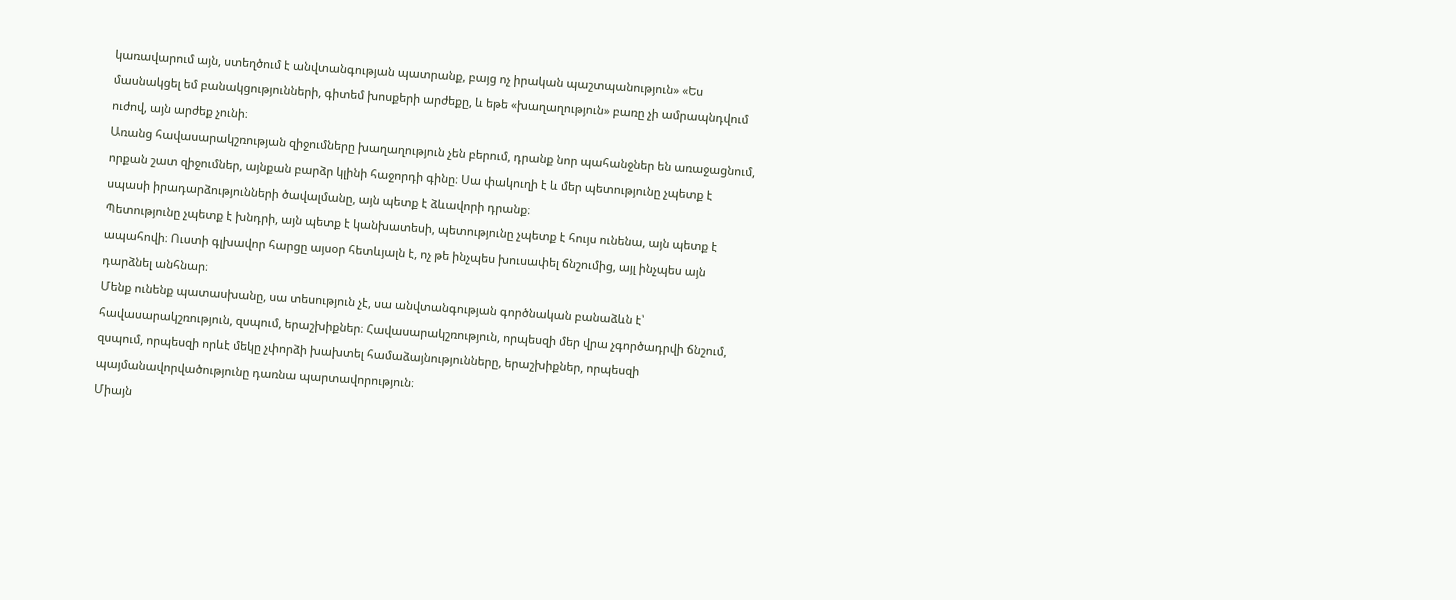կառավարում այն, ստեղծում է անվտանգության պատրանք, բայց ոչ իրական պաշտպանություն» «Ես մասնակցել եմ բանակցությունների, գիտեմ խոսքերի արժեքը, և եթե «խաղաղություն» բառը չի ամրապնդվում ուժով, այն արժեք չունի։
Առանց հավասարակշռության զիջումները խաղաղություն չեն բերում, դրանք նոր պահանջներ են առաջացնում, որքան շատ զիջումներ, այնքան բարձր կլինի հաջորդի գինը։ Սա փակուղի է և մեր պետությունը չպետք է սպասի իրադարձությունների ծավալմանը, այն պետք է ձևավորի դրանք։
Պետությունը չպետք է խնդրի, այն պետք է կանխատեսի, պետությունը չպետք է հույս ունենա, այն պետք է ապահովի։ Ուստի գլխավոր հարցը այսօր հետևյալն է, ոչ թե ինչպես խուսափել ճնշումից, այլ ինչպես այն դարձնել անհնար։
Մենք ունենք պատասխանը, սա տեսություն չէ, սա անվտանգության գործնական բանաձևն է՝ հավասարակշռություն, զսպում, երաշխիքներ։ Հավասարակշռություն, որպեսզի մեր վրա չգործադրվի ճնշում, զսպում, որպեսզի որևէ մեկը չփորձի խախտել համաձայնությունները, երաշխիքներ, որպեսզի պայմանավորվածությունը դառնա պարտավորություն։
Միայն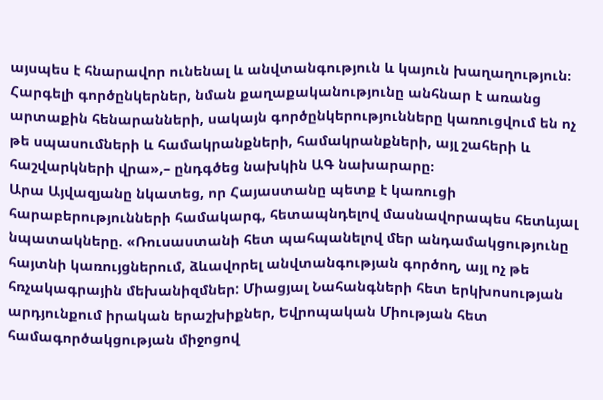այսպես է հնարավոր ունենալ և անվտանգություն և կայուն խաղաղություն։ Հարգելի գործընկերներ, նման քաղաքականությունը անհնար է առանց արտաքին հենարանների, սակայն գործընկերությունները կառուցվում են ոչ թե սպասումների և համակրանքների, համակրանքների, այլ շահերի և հաշվարկների վրա»,– ընդգծեց նախկին ԱԳ նախարարը։
Արա Այվազյանը նկատեց, որ Հայաստանը պետք է կառուցի հարաբերությունների համակարգ, հետապնդելով մասնավորապես հետևյալ նպատակները. «Ռուսաստանի հետ պահպանելով մեր անդամակցությունը հայտնի կառույցներում, ձևավորել անվտանգության գործող, այլ ոչ թե հռչակագրային մեխանիզմներ: Միացյալ Նահանգների հետ երկխոսության արդյունքում իրական երաշխիքներ, Եվրոպական Միության հետ համագործակցության միջոցով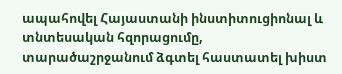ապահովել Հայաստանի ինստիտուցիոնալ և տնտեսական հզորացումը, տարածաշրջանում ձգտել հաստատել խիստ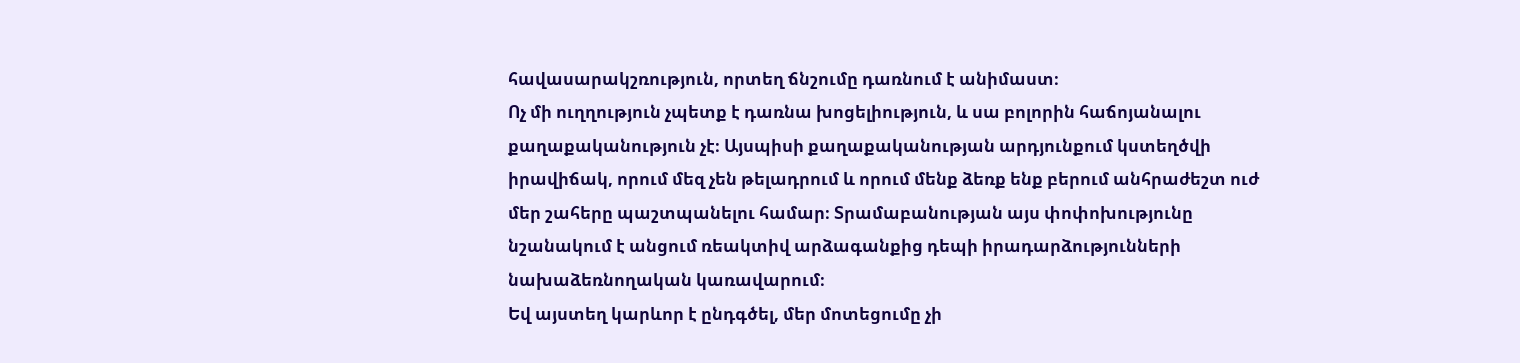հավասարակշռություն, որտեղ ճնշումը դառնում է անիմաստ։
Ոչ մի ուղղություն չպետք է դառնա խոցելիություն, և սա բոլորին հաճոյանալու քաղաքականություն չէ։ Այսպիսի քաղաքականության արդյունքում կստեղծվի իրավիճակ, որում մեզ չեն թելադրում և որում մենք ձեռք ենք բերում անհրաժեշտ ուժ մեր շահերը պաշտպանելու համար։ Տրամաբանության այս փոփոխությունը նշանակում է անցում ռեակտիվ արձագանքից դեպի իրադարձությունների նախաձեռնողական կառավարում։
Եվ այստեղ կարևոր է ընդգծել, մեր մոտեցումը չի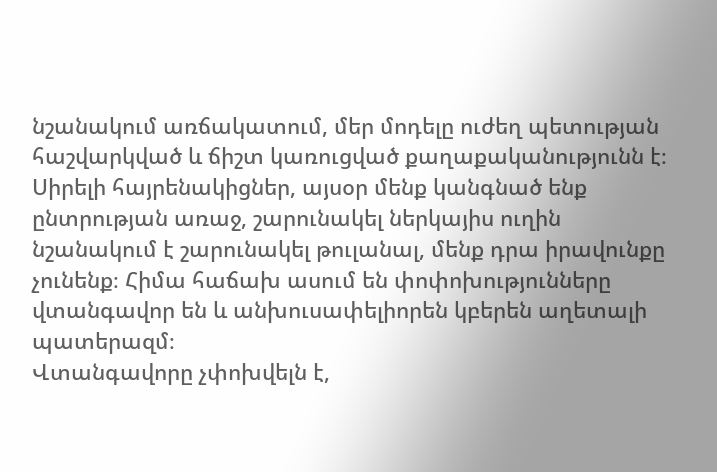նշանակում առճակատում, մեր մոդելը ուժեղ պետության հաշվարկված և ճիշտ կառուցված քաղաքականությունն է։
Սիրելի հայրենակիցներ, այսօր մենք կանգնած ենք ընտրության առաջ, շարունակել ներկայիս ուղին նշանակում է շարունակել թուլանալ, մենք դրա իրավունքը չունենք։ Հիմա հաճախ ասում են փոփոխությունները վտանգավոր են և անխուսափելիորեն կբերեն աղետալի պատերազմ։
Վտանգավորը չփոխվելն է,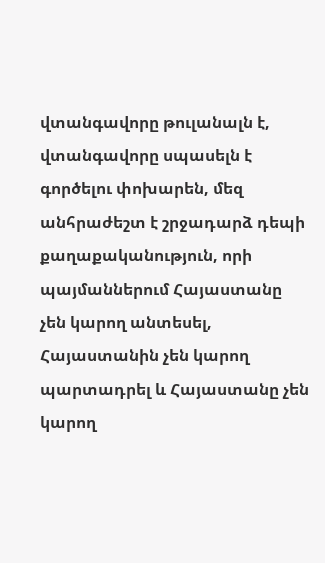վտանգավորը թուլանալն է, վտանգավորը սպասելն է գործելու փոխարեն, մեզ անհրաժեշտ է շրջադարձ դեպի քաղաքականություն, որի պայմաններում Հայաստանը չեն կարող անտեսել, Հայաստանին չեն կարող պարտադրել և Հայաստանը չեն կարող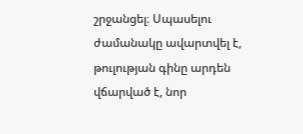շրջանցել։ Սպասելու ժամանակը ավարտվել է, թուլության գինը արդեն վճարված է, նոր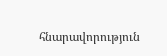հնարավորություն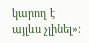կարող է այլևս չլինել»։